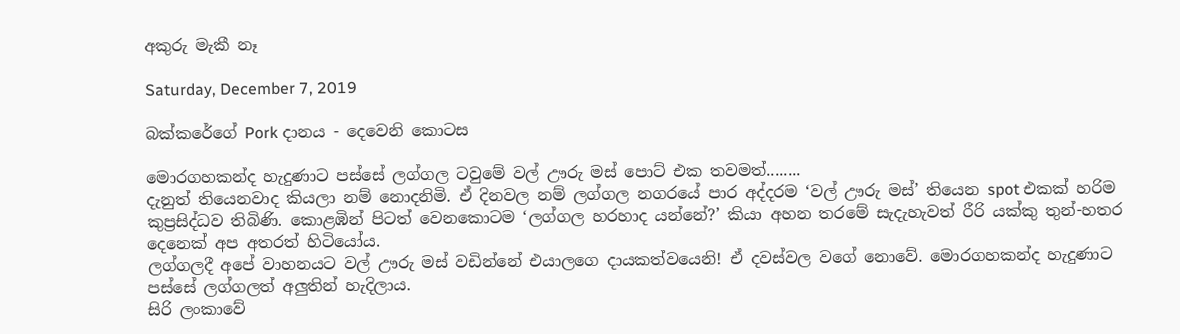අකුරු මැකී නෑ

Saturday, December 7, 2019

බක්කරේගේ Pork දානය - දෙවෙනි කොටස

මොරගහකන්ද හැදුණාට පස්සේ ලග්ගල ටවුමේ වල් ඌරු මස් පොට් එක තවමත්........
දැනුත් තියෙනවාද කියලා නම් නොදනිමි. ඒ දිනවල නම් ලග්ගල නගරයේ පාර අද්දරම ‘වල් ඌරු මස්’ තියෙන spot එකක් හරිම කුප්‍රසිද්ධව තිබිණි. කොළඹින් පිටත් වෙනකොටම ‘ලග්ගල හරහාද යන්නේ?’ කියා අහන තරමේ සැදැහැවත් රීරි යක්කු තුන්-හතර දෙනෙක් අප අතරත් හිටියෝය.
ලග්ගලදී අපේ වාහනයට වල් ඌරු මස් වඩින්නේ එයාලගෙ දායකත්වයෙනි! ඒ දවස්වල වගේ නොවේ. මොරගහකන්ද හැදුණාට පස්සේ ලග්ගලත් අලුතින් හැදිලාය.
සිරි ලංකාවේ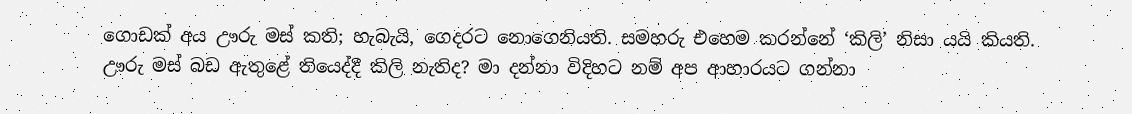ගොඩක් අය ඌරු මස් කති; හැබැයි, ගෙදරට නොගෙනියති. සමහරු එහෙම කරන්නේ ‘කිලි’ නිසා යයි කියති.
ඌරු මස් බඩ ඇතුළේ තියෙද්දී කිලි නැතිද? මා දන්නා විදිහට නම් අප ආහාරයට ගන්නා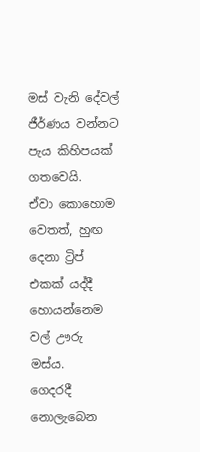මස් වැනි දේවල් ජීර්ණය වන්නට පැය කිහිපයක් ගතවෙයි.
ඒවා කොහොම වෙතත්, හුඟ දෙනා ට්‍රිප් එකක් යද්දී හොයන්නෙම වල් ඌරු මස්ය.
ගෙදරදී නොලැබෙන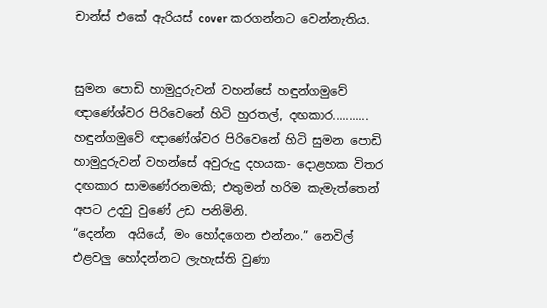චාන්ස් එකේ ඇරියස් cover කරගන්නට වෙන්නැතිය.


සුමන පොඩි හාමුදුරුවන් වහන්සේ හඳුන්ගමුවේ ඥාණේශ්වර පිරිවෙනේ හිටි හුරතල්, දඟකාර...........
හඳුන්ගමුවේ ඥාණේශ්වර පිරිවෙනේ හිටි සුමන පොඩි හාමුදුරුවන් වහන්සේ අවුරුදු දහයක- දොළහක විතර දඟකාර සාමණේරනමකි; එතුමන් හරිම කැමැත්තෙන් අපට උදවු වුණේ උඩ පනිමිනි.
“දෙන්න  අයියේ, මං හෝදගෙන එන්නං.” නෙවිල් එළවලු හෝදන්නට ලැහැස්ති වුණා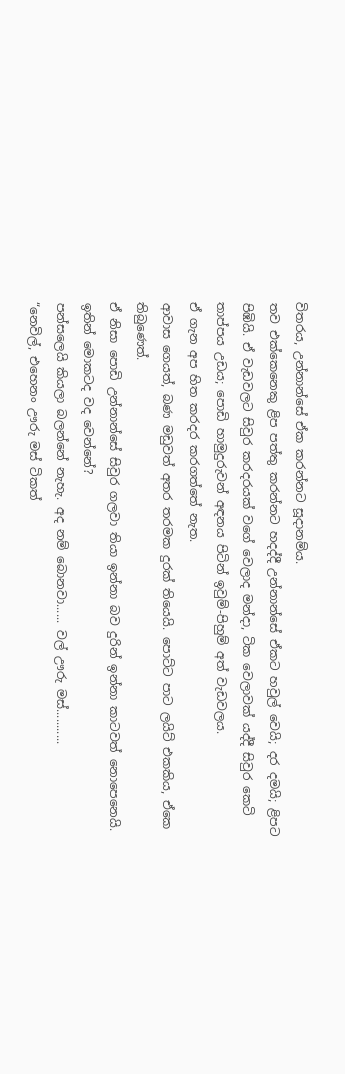විතරය, උන්නාන්සේ ඒක කරන්නට සූදානම්ය.
තව එක්කෙනෙකු ළිප පත්තු කරන්නට හදද්දී උන්නාන්සේ ඒකට හවුල් වෙයි; දර දමයි; ළිපට පිඹියි. ඒ වැඩවලට සිවුර කරදරයක් වගේ වෙලාද මන්දා, ටික වෙලාවක් යද්දී සිවුර කෙටි තාප්පය උඩය; පොඩි හාමුදුරුවන් අඳනය පිටින් ඉවුම්-පිහුම් අත් වැඩවලය.
ඒ ගැන අප හිත කරදර කරගත්තේ නැත.
ආවාස ගෙයත්, බණ මඩුවත් අතර තරමක දුරක් තියෙයි. පොට්ට පාට ලයිට් එකකිය, ඒකෙ තිබුණෙත්.
ඒ නිසා පොඩි උන්නාන්සේ සිවුර ගලවා තියා ඉන්නා බව දුරින් ඉන්නා කාටවත් නොපෙනෙයි. ඉතින් මොකටද වද වෙන්නේ?
පන්සලෙයි කියලා බලන්නේ නැහැ. අද නම් බොනවා...... වල් ඌරු මස්...........
“නෙවිල්, එහෙනං ඌරු මස් ටිකත්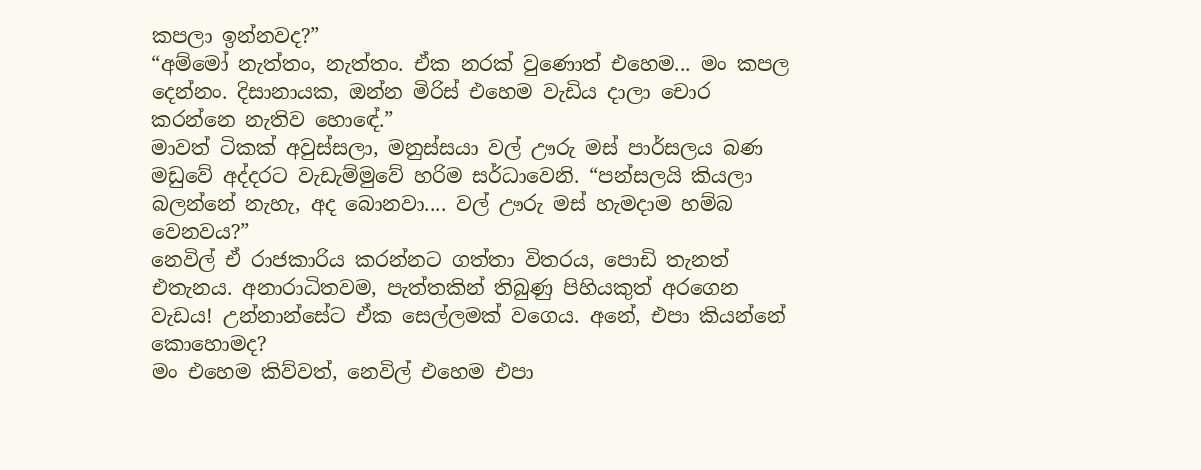කපලා ඉන්නවද?”
“අම්මෝ නැත්තං, නැත්තං. ඒක නරක් වුණොත් එහෙම... මං කපල දෙන්නං. දිසානායක, ඔන්න මිරිස් එහෙම වැඩිය දාලා චොර කරන්නෙ නැතිව හොඳේ.”
මාවත් ටිකක් අවුස්සලා, මනුස්සයා වල් ඌරු මස් පාර්සලය බණ මඩුවේ අද්දරට වැඩැම්මුවේ හරිම සර්ධාවෙනි. “පන්සලයි කියලා බලන්නේ නැහැ, අද බොනවා.... වල් ඌරු මස් හැමදාම හම්බ වෙනවය?”
නෙවිල් ඒ රාජකාරිය කරන්නට ගත්තා විතරය, පොඩි තැනත් එතැනය. අනාරාධිතවම, පැත්තකින් තිබුණු පිහියකුත් අරගෙන වැඩය! උන්නාන්සේට ඒක සෙල්ලමක් වගෙය. අනේ, එපා කියන්නේ කොහොමද?
මං එහෙම කිව්වත්, නෙවිල් එහෙම එපා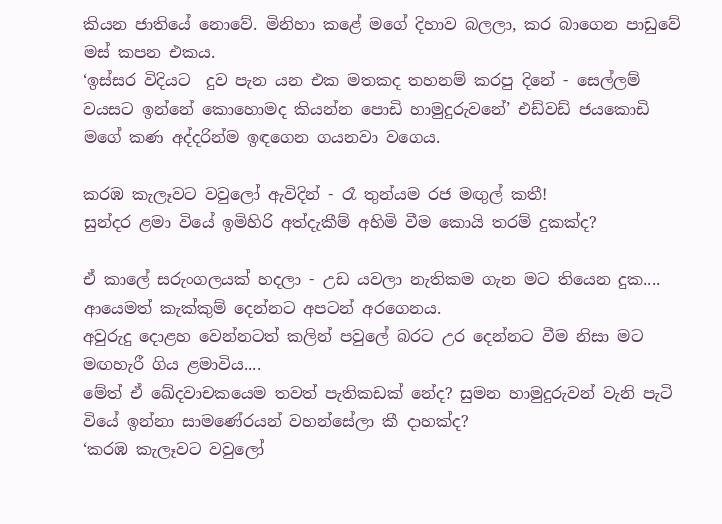කියන ජාතියේ නොවේ. මිනිහා කළේ මගේ දිහාව බලලා, කර බාගෙන පාඩුවේ මස් කපන එකය.
‘ඉස්සර විදියට  දුව පැන යන එක මතකද තහනම් කරපු දිනේ - සෙල්ලම් වයසට ඉන්නේ කොහොමද කියන්න පොඩි හාමුදුරුවනේ’ එඩ්වඩ් ජයකොඩි මගේ කණ අද්දරින්ම ඉඳගෙන ගයනවා වගෙය.

කරඹ කැලෑවට වවුලෝ ඇවිදින් - රෑ තුන්යම රජ මඟුල් කතී!
සුන්දර ළමා වියේ ඉමිහිරි අත්දැකීම් අහිමි වීම කොයි තරම් දුකක්ද?

ඒ කාලේ සරුංගලයක් හදලා - උඩ යවලා නැතිකම ගැන මට තියෙන දුක.... ආයෙමත් කැක්කුම් දෙන්නට අපටන් අරගෙනය.
අවුරුදු දොළහ වෙන්නටත් කලින් පවුලේ බරට උර දෙන්නට වීම නිසා මට මඟහැරී ගිය ළමාවිය....
මේත් ඒ ඛේදවාචකයෙම තවත් පැතිකඩක් නේද? සුමන හාමුදුරුවන් වැනි පැටි වියේ ඉන්නා සාමණේරයන් වහන්සේලා කී දාහක්ද?
‘කරඹ කැලෑවට වවුලෝ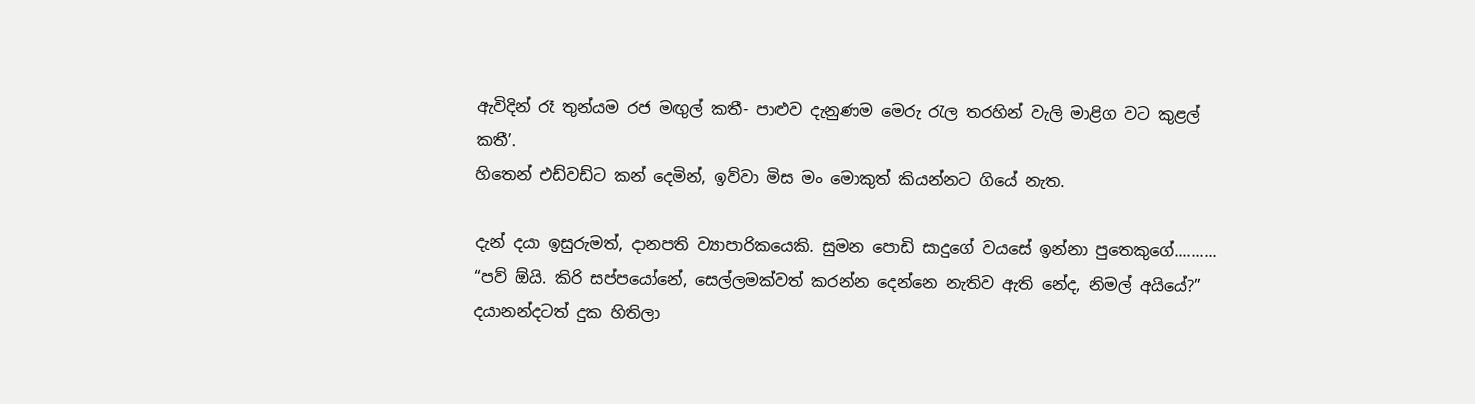ඇවිදින් රෑ තුන්යම රජ මඟුල් කතී- පාළුව දැනුණම මෙරු රැල තරහින් වැලි මාළිග වට කුළල් කතී’.
හිතෙන් එඩ්වඩ්ට කන් දෙමින්, ඉව්වා මිස මං මොකුත් කියන්නට ගියේ නැත.

දැන් දයා ඉසුරුමත්, දානපති ව්‍යාපාරිකයෙකි. සුමන පොඩි සාදුගේ වයසේ ඉන්නා පුතෙකුගේ..........
“පව් ඕයි. කිරි සප්පයෝනේ, සෙල්ලමක්වත් කරන්න දෙන්නෙ නැතිව ඇති නේද, නිමල් අයියේ?” දයානන්දටත් දුක හිතිලා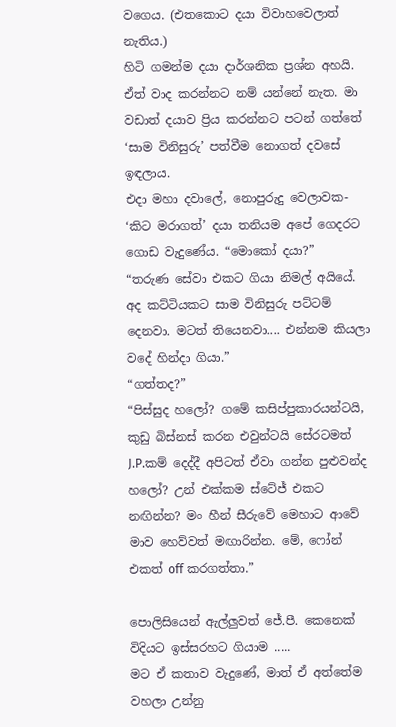වගෙය. (එතකොට දයා විවාහවෙලාත් නැතිය.)
හිටි ගමන්ම දයා දාර්ශනික ප්‍රශ්න අහයි. ඒත් වාද කරන්නට නම් යන්නේ නැත. මා වඩාත් දයාව ප්‍රිය කරන්නට පටන් ගත්තේ ‘සාම විනිසුරු’ පත්වීම නොගත් දවසේ ඉඳලාය.
එදා මහා දවාලේ, නොපුරුදු වෙලාවක- ‘කිට මරාගත්’ දයා තනියම අපේ ගෙදරට ගොඩ වැදුණේය. “මොකෝ දයා?”
“තරුණ සේවා එකට ගියා නිමල් අයියේ. අද කට්ටියකට සාම විනිසුරු පට්ටම් දෙනවා. මටත් තියෙනවා.... එන්නම කියලා වදේ හින්දා ගියා.”
“ගත්තද?”
“පිස්සුද හලෝ? ගමේ කසිප්පුකාරයන්ටයි, කුඩු බිස්නස් කරන එවුන්ටයි සේරටමත් J.P.කම් දෙද්දී අපිටත් ඒවා ගන්න පුළුවන්ද හලෝ? උන් එක්කම ස්ටේජ් එකට නඟින්න? මං හීන් සීරුවේ මෙහාට ආවේ මාව හෙව්වත් මඟාරින්න. මේ, ෆෝන් එකත් off කරගත්තා.”

පොලිසියෙන් ඇල්ලුවත් ජේ.පී. කෙනෙක් විදියට ඉස්සරහට ගියාම .....
මට ඒ කතාව වැදුණේ, මාත් ඒ අත්තේම වහලා උන්නු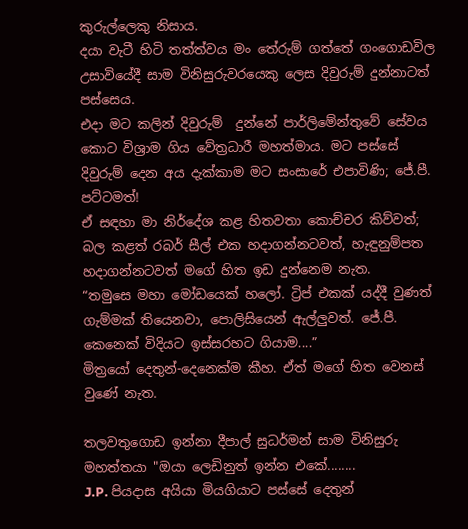කුරුල්ලෙකු නිසාය.
දයා වැටී හිටි තත්ත්වය මං තේරුම් ගත්තේ ගංගොඩවිල උසාවියේදී සාම විනිසුරුවරයෙකු ලෙස දිවුරුම් දුන්නාටත් පස්සෙය.
එදා මට කලින් දිවුරුම්  දුන්නේ පාර්ලිමේන්තුවේ සේවය කොට විශ්‍රාම ගිය වේත්‍රධාරී මහත්මාය. මට පස්සේ දිවුරුම් දෙන අය දැක්කාම මට සංසාරේ එපාවිණි; ජේ.පී. පට්ටමත්!
ඒ සඳහා මා නිර්දේශ කළ හිතවතා කොච්චර කිව්වත්; බල කළත් රබර් සීල් එක හදාගන්නටවත්, හැඳුනුම්පත හදාගන්නටවත් මගේ හිත ඉඩ දුන්නෙම නැත.
“තමුසෙ මහා මෝඩයෙක් හලෝ. ට්‍රිප් එකක් යද්දී වුණත් ගැම්මක් තියෙනවා, පොලිසියෙන් ඇල්ලුවත්. ජේ.පී. කෙනෙක් විදියට ඉස්සරහට ගියාම....”
මිත්‍රයෝ දෙතුන්-දෙනෙක්ම කීහ. ඒත් මගේ හිත වෙනස් වුණේ නැත.

තලවතුගොඩ ඉන්නා දීපාල් සුධර්මන් සාම විනිසුරු මහත්තයා "ඔයා ලෙඩිනුත් ඉන්න එකේ........
J.P. පියදාස අයියා මියගියාට පස්සේ දෙතුන්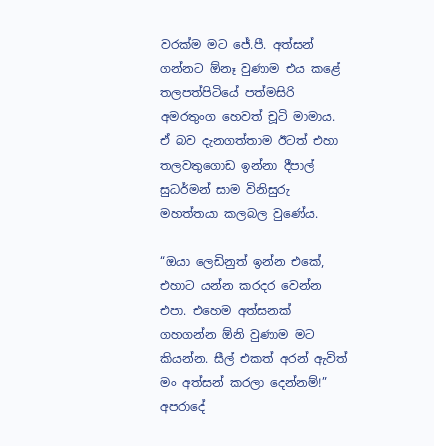වරක්ම මට ජේ.පී. අත්සන් ගන්නට ඕනෑ වුණාම එය කළේ තලපත්පිටියේ පත්මසිරි අමරතුංග හෙවත් චූටි මාමාය. ඒ බව දැනගත්තාම ඊටත් එහා තලවතුගොඩ ඉන්නා දීපාල් සුධර්මන් සාම විනිසුරු මහත්තයා කලබල වුණේය.

“ඔයා ලෙඩිනුත් ඉන්න එකේ, එහාට යන්න කරදර වෙන්න එපා. එහෙම අත්සනක් ගහගන්න ඕනි වුණාම මට කියන්න. සීල් එකත් අරන් ඇවිත් මං අත්සන් කරලා දෙන්නම්!”
අපරාදේ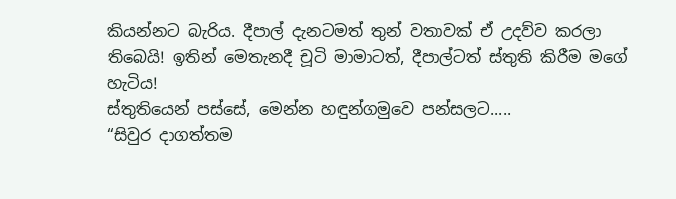කියන්නට බැරිය. දීපාල් දැනටමත් තුන් වතාවක් ඒ උදව්ව කරලා තිබෙයි! ඉතින් මෙතැනදී චූටි මාමාටත්, දීපාල්ටත් ස්තුති කිරීම මගේ හැටිය!
ස්තුතියෙන් පස්සේ, මෙන්න හඳුන්ගමුවෙ පන්සලට.....
“සිවුර දාගත්තම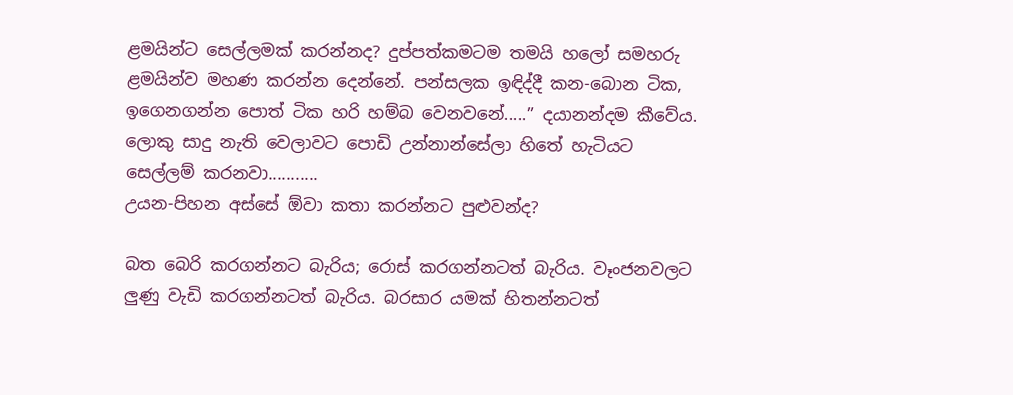ළමයින්ට සෙල්ලමක් කරන්නද? දුප්පත්කමටම තමයි හලෝ සමහරු ළමයින්ව මහණ කරන්න දෙන්නේ. පන්සලක ඉඳිද්දී කන-බොන ටික, ඉගෙනගන්න පොත් ටික හරි හම්බ වෙනවනේ.....” දයානන්දම කීවේය.
ලොකු සාදු නැති වෙලාවට පොඩි උන්නාන්සේලා හිතේ හැටියට සෙල්ලම් කරනවා...........
උයන-පිහන අස්සේ ඕවා කතා කරන්නට පුළුවන්ද?

බත බෙරි කරගන්නට බැරිය; රොස් කරගන්නටත් බැරිය. වෑංජනවලට ලුණු වැඩි කරගන්නටත් බැරිය. බරසාර යමක් හිතන්නටත්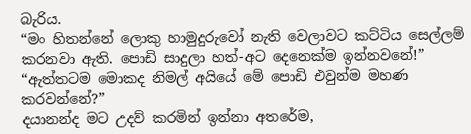බැරිය.
“මං හිතන්නේ ලොකු හාමුදුරුවෝ නැති වෙලාවට කට්ටිය සෙල්ලම් කරනවා ඇති. පොඩි සාදුලා හත්-අට දෙනෙක්ම ඉන්නවනේ!”
“ඇත්තටම මොකද නිමල් අයියේ මේ පොඩි එවුන්ම මහණ කරවන්නේ?”
දයානන්ද මට උදව් කරමින් ඉන්නා අතරේම,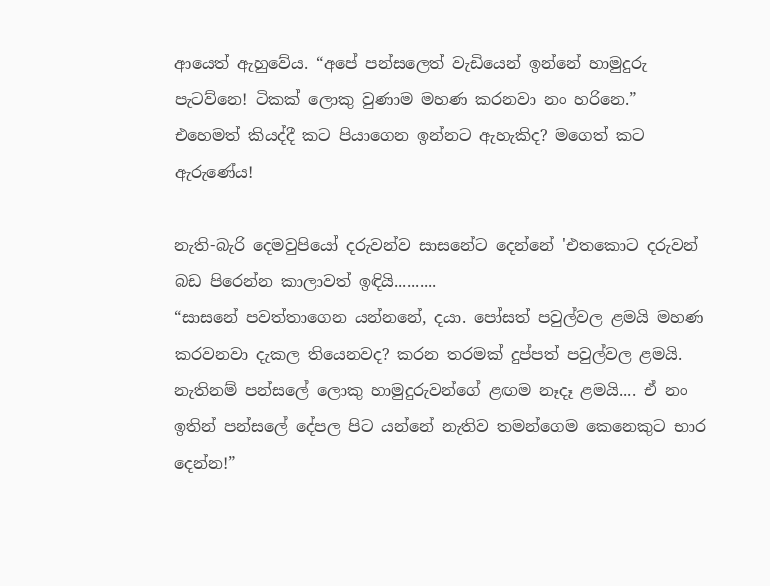ආයෙත් ඇහුවේය. “අපේ පන්සලෙත් වැඩියෙන් ඉන්නේ හාමුදුරු පැටව්නෙ! ටිකක් ලොකු වුණාම මහණ කරනවා නං හරිනෙ.”
එහෙමත් කියද්දී කට පියාගෙන ඉන්නට ඇහැකිද? මගෙත් කට ඇරුණේය!

නැති-බැරි දෙමවුපියෝ දරුවන්ව සාසනේට දෙන්නේ 'එතකොට දරුවන් බඩ පිරෙන්න කාලාවත් ඉඳියි..........
“සාසනේ පවත්තාගෙන යන්නනේ, දයා. පෝසත් පවුල්වල ළමයි මහණ කරවනවා දැකල තියෙනවද? කරන තරමක් දුප්පත් පවුල්වල ළමයි.
නැතිනම් පන්සලේ ලොකු හාමුදුරුවන්ගේ ළඟම නෑදෑ ළමයි.... ඒ නං ඉතින් පන්සලේ දේපල පිට යන්නේ නැතිව තමන්ගෙම කෙනෙකුට භාර දෙන්න!”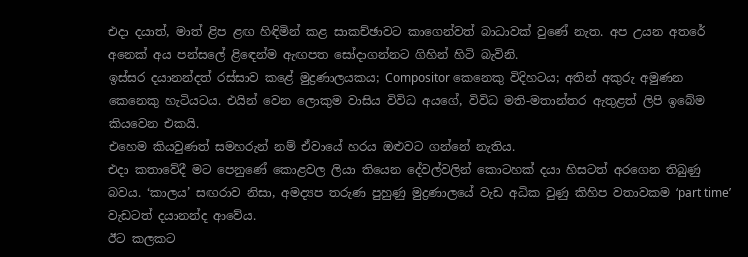එදා දයාත්, මාත් ළිප ළඟ හිඳිමින් කළ සාකච්ඡාවට කාගෙන්වත් බාධාවක් වුණේ නැත. අප උයන අතරේ අනෙක් අය පන්සලේ ළිඳෙන්ම ඇඟපත සෝදාගන්නට ගිහින් හිටි බැවිනි.
ඉස්සර දයානන්දත් රස්සාව කළේ මුද්‍රණාලයකය; Compositor කෙනෙකු විදිහටය; අතින් අකුරු අමුණන කෙනෙකු හැටියටය. එයින් වෙන ලොකුම වාසිය විවිධ අයගේ, විවිධ මති-මතාන්තර ඇතුළත් ලිපි ඉබේම කියවෙන එකයි.
එහෙම කියවුණත් සමහරුන් නම් ඒවායේ හරය ඔළුවට ගන්නේ නැතිය.
එදා කතාවේදී මට පෙනුණේ කොළවල ලියා තියෙන දේවල්වලින් කොටහක් දයා හිසටත් අරගෙන තිබුණු බවය. ‘කාලය’ සඟරාව නිසා, අමද්‍යප තරුණ පුහුණු මුද්‍රණාලයේ වැඩ අධික වුණු කිහිප වතාවකම ‘part time’ වැඩටත් දයානන්ද ආවේය.
ඊට කලකට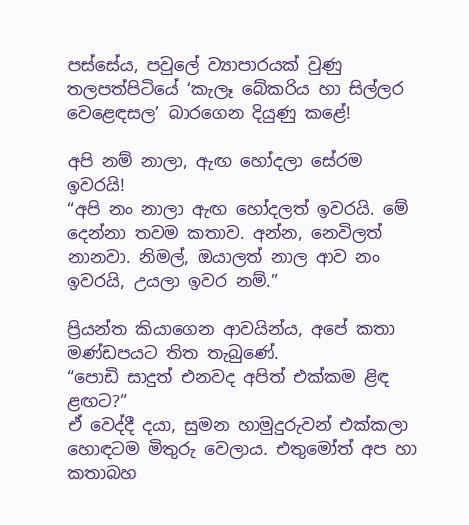පස්සේය, පවුලේ ව්‍යාපාරයක් වුණු තලපත්පිටියේ ‘කැලෑ බේකරිය හා සිල්ලර වෙළෙඳසල’ බාරගෙන දියුණු කළේ!

අපි නම් නාලා, ඇඟ හෝදලා සේරම ඉවරයි!
“අපි නං නාලා ඇඟ හෝදලත් ඉවරයි. මේ දෙන්නා තවම කතාව. අන්න, නෙවිලත් නානවා. නිමල්, ඔයාලත් නාල ආව නං ඉවරයි, උයලා ඉවර නම්.”

ප්‍රියන්ත කියාගෙන ආවයින්ය, අපේ කතා මණ්ඩපයට තිත තැබුණේ.
“පොඩි සාදුත් එනවද අපිත් එක්කම ළිඳ ළඟට?”
ඒ වෙද්දී දයා, සුමන හාමුදුරුවන් එක්කලා හොඳටම මිතුරු වෙලාය. එතුමෝත් අප හා කතාබහ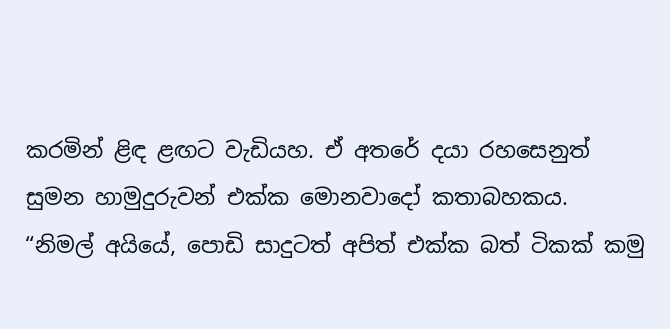කරමින් ළිඳ ළඟට වැඩියහ. ඒ අතරේ දයා රහසෙනුත් සුමන හාමුදුරුවන් එක්ක මොනවාදෝ කතාබහකය.
“නිමල් අයියේ, පොඩි සාදුටත් අපිත් එක්ක බත් ටිකක් කමු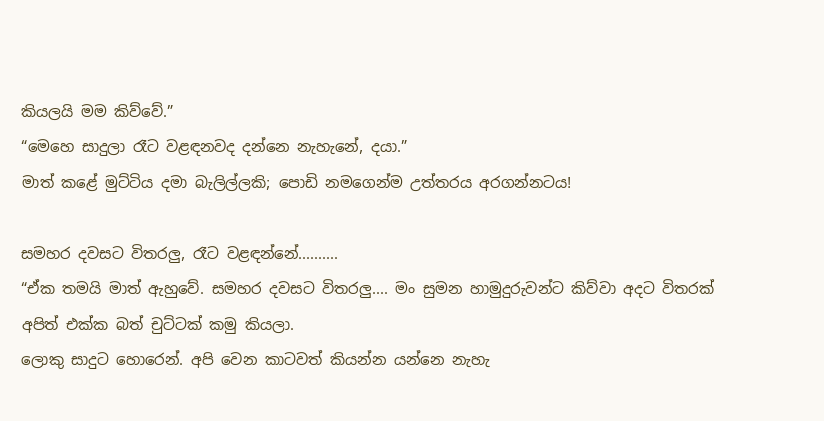කියලයි මම කිව්වේ.”
“මෙහෙ සාදුලා රෑට වළඳනවද දන්නෙ නැහැනේ, දයා.”
මාත් කළේ මුට්ටිය දමා බැලිල්ලකි; පොඩි නමගෙන්ම උත්තරය අරගන්නටය!

සමහර දවසට විතරලු, රෑට වළඳන්නේ..........
“ඒක තමයි මාත් ඇහුවේ. සමහර දවසට විතරලු.... මං සුමන හාමුදුරුවන්ට කිව්වා අදට විතරක් අපිත් එක්ක බත් චුට්ටක් කමු කියලා.
ලොකු සාදුට හොරෙන්. අපි වෙන කාටවත් කියන්න යන්නෙ නැහැ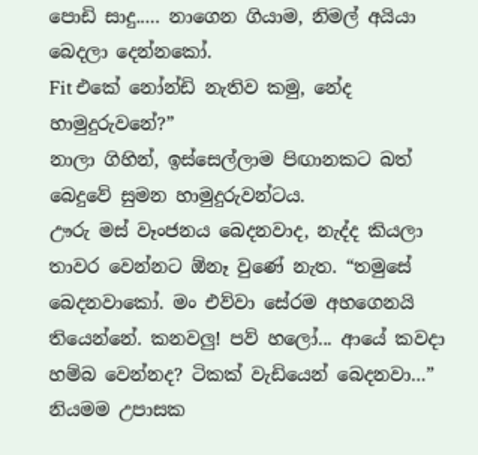පොඩි සාදු..... නාගෙන ගියාම, නිමල් අයියා බෙදලා දෙන්නකෝ.
Fit එකේ නෝන්ඩි නැතිව කමු, නේද හාමුදුරුවනේ?”
නාලා ගිහින්, ඉස්සෙල්ලාම පිඟානකට බත් බෙදුවේ සුමන හාමුදුරුවන්ටය.
ඌරු මස් වෑංජනය බෙදනවාද, නැද්ද කියලා තාවර වෙන්නට ඕනෑ වුණේ නැත. “තමුසේ බෙදනවාකෝ. මං එව්වා සේරම අහගෙනයි තියෙන්නේ. කනවලු! පව් හලෝ... ආයේ කවදා හම්බ වෙන්නද? ටිකක් වැඩියෙන් බෙදනවා...”
නියමම උපාසක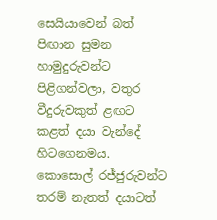සෙයියාවෙන් බත් පිඟාන සුමන හාමුදුරුවන්ට පිළිගන්වලා, වතුර වීදුරුවකුත් ළඟට කළත් දයා වැන්දේ හිටගෙනමය.
කොසොල් රජ්ජුරුවන්ට තරම් නැතත් දයාටත්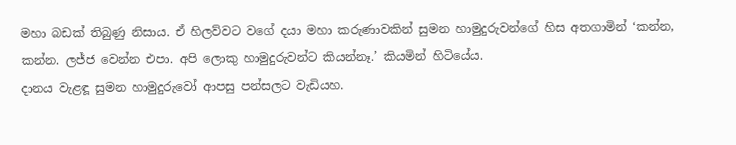මහා බඩක් තිබුණු නිසාය. ඒ හිලව්වට වගේ දයා මහා කරුණාවකින් සුමන හාමුදුරුවන්ගේ හිස අතගාමින් ‘කන්න, කන්න. ලජ්ජ වෙන්න එපා. අපි ලොකු හාමුදුරුවන්ට කියන්නෑ.’ කියමින් හිටියේය.
දානය වැළඳූ සුමන හාමුදුරුවෝ ආපසු පන්සලට වැඩියහ.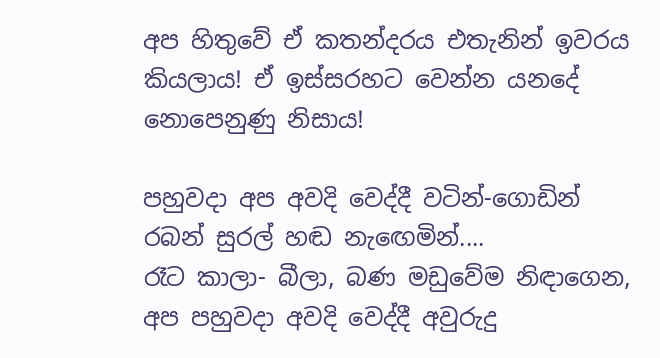අප හිතුවේ ඒ කතන්දරය එතැනින් ඉවරය කියලාය! ඒ ඉස්සරහට වෙන්න යනදේ නොපෙනුණු නිසාය!

පහුවදා අප අවදි වෙද්දී වටින්-ගොඩින් රබන් සුරල් හඬ නැඟෙමින්....
රෑට කාලා- බීලා, බණ මඩුවේම නිඳාගෙන, අප පහුවදා අවදි වෙද්දී අවුරුදු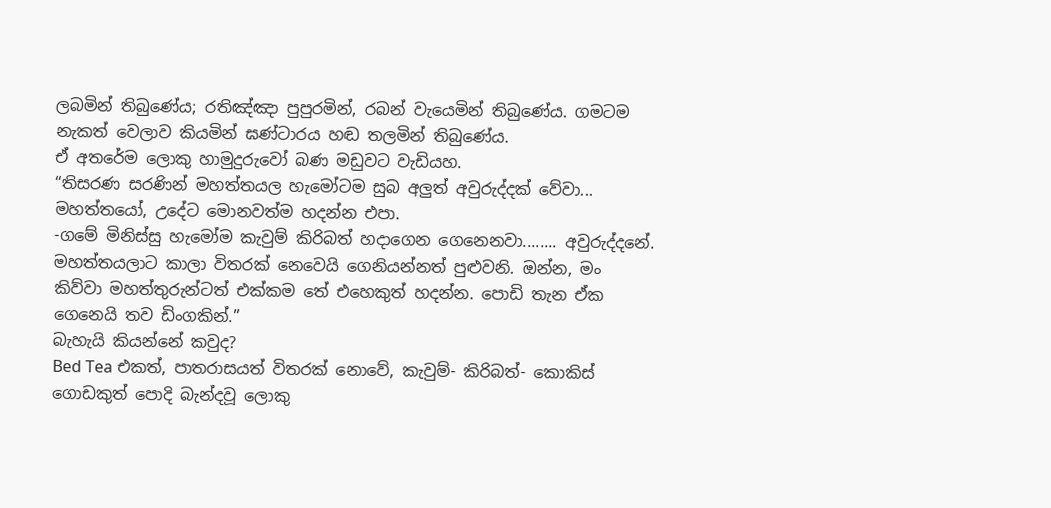ලබමින් තිබුණේය; රතිඤ්ඤා පුපුරමින්, රබන් වැයෙමින් තිබුණේය. ගමටම නැකත් වෙලාව කියමින් ඝණ්ටාරය හඬ තලමින් තිබුණේය.
ඒ අතරේම ලොකු හාමුදුරුවෝ බණ මඩුවට වැඩියහ.
“තිසරණ සරණින් මහත්තයල හැමෝටම සුබ අලුත් අවුරුද්දක් වේවා... මහත්තයෝ, උදේට මොනවත්ම හදන්න එපා.
-ගමේ මිනිස්සු හැමෝම කැවුම් කිරිබත් හදාගෙන ගෙනෙනවා........ අවුරුද්දනේ. මහත්තයලාට කාලා විතරක් නෙවෙයි ගෙනියන්නත් පුළුවනි. ඔන්න, මං කිව්වා මහත්තුරුන්ටත් එක්කම තේ එහෙකුත් හදන්න. පොඩි තැන ඒක ගෙනෙයි තව ඩිංගකින්.”
බැහැයි කියන්නේ කවුද?
Bed Tea එකත්, පාතරාසයත් විතරක් නොවේ, කැවුම්- කිරිබත්- කොකිස් ගොඩකුත් පොදි බැන්දවූ ලොකු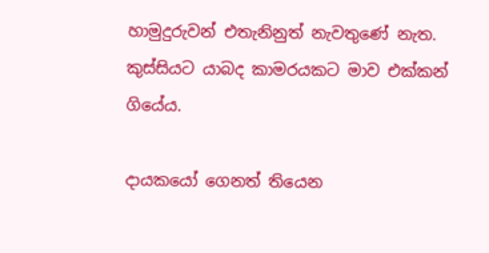හාමුදුරුවන් එතැනිනුත් නැවතුණේ නැත. කුස්සියට යාබද කාමරයකට මාව එක්කන් ගියේය.

දායකයෝ ගෙනත් තියෙන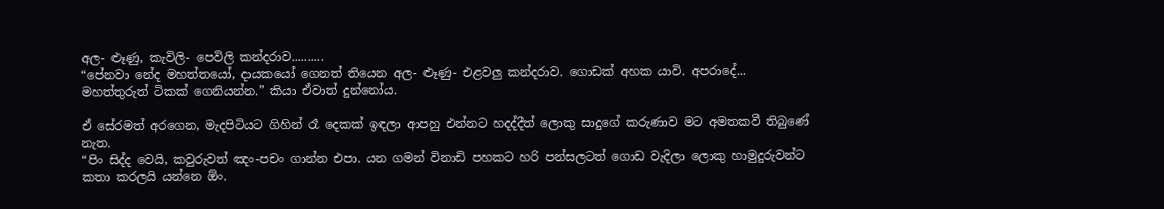අල- ළූණු, කැවිලි- පෙවිලි කන්දරාව..........
“පේනවා නේද මහත්තයෝ, දායකයෝ ගෙනත් තියෙන අල- ළූණු- එළවලු කන්දරාව. ගොඩක් අහක යාවි. අපරාදේ... මහත්තුරුත් ටිකක් ගෙනියන්න.” කියා ඒවාත් දුන්නෝය.

ඒ සේරමත් අරගෙන, මැදපිටියට ගිහින් රෑ දෙකක් ඉඳලා ආපහු එන්නට හදද්දීත් ලොකු සාදුගේ කරුණාව මට අමතකවී තිබුණේ නැත.
“පිං සිද්ද වෙයි, කවුරුවත් ඤං-පචං ගාන්න එපා. යන ගමන් විනාඩි පහකට හරි පන්සලටත් ගොඩ වැදිලා ලොකු හාමුදුරුවන්ට කතා කරලයි යන්නෙ ඕං.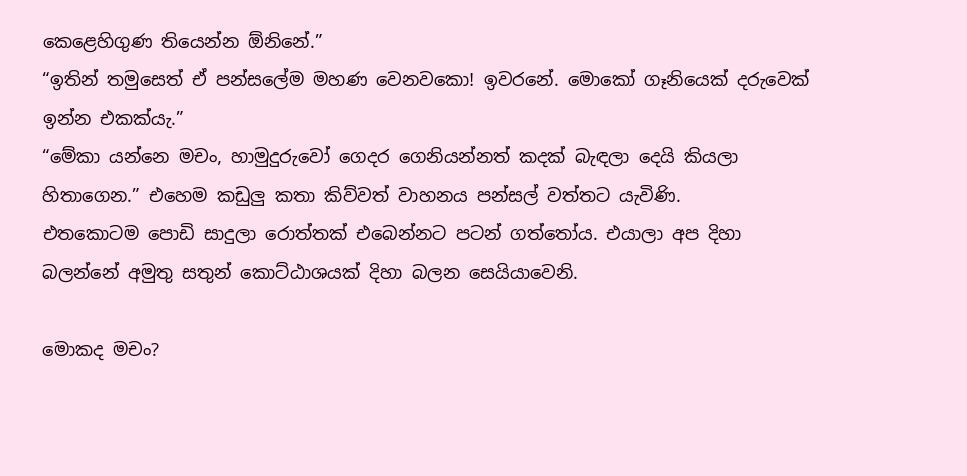කෙළෙහිගුණ තියෙන්න ඕනිනේ.”
“ඉතින් තමුසෙත් ඒ පන්සලේම මහණ වෙනවකො! ඉවරනේ. මොකෝ ගෑනියෙක් දරුවෙක් ඉන්න එකක්යැ.”
“මේකා යන්නෙ මචං, හාමුදුරුවෝ ගෙදර ගෙනියන්නත් කදක් බැඳලා දෙයි කියලා හිතාගෙන.” එහෙම කඩුලු කතා කිව්වත් වාහනය පන්සල් වත්තට යැවිණි.
එතකොටම පොඩි සාදුලා රොත්තක් එබෙන්නට පටන් ගත්තෝය. එයාලා අප දිහා බලන්නේ අමුතු සතුන් කොට්ඨාශයක් දිහා බලන සෙයියාවෙනි.

මොකද මචං?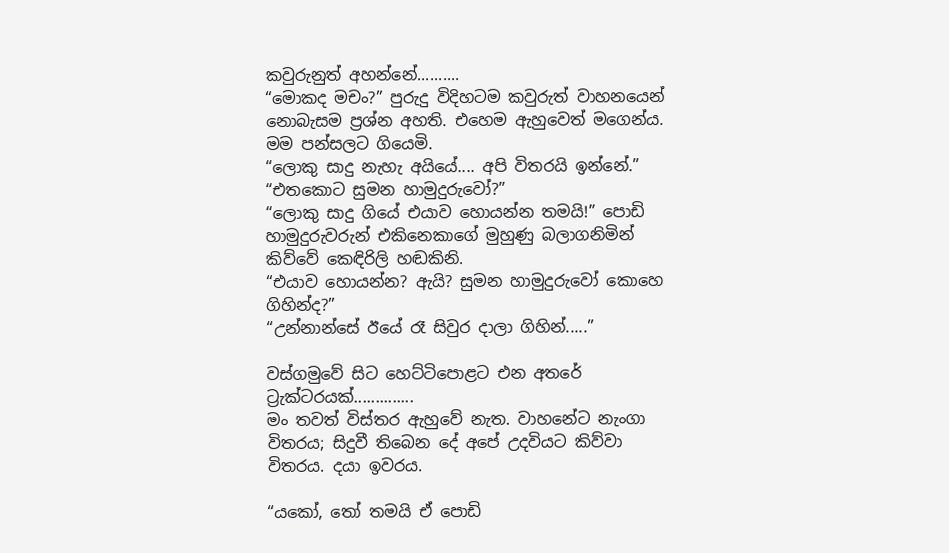කවුරුනුත් අහන්නේ..........
“මොකද මචං?” පුරුදු විදිහටම කවුරුත් වාහනයෙන් නොබැසම ප්‍රශ්න අහති. එහෙම ඇහුවෙත් මගෙන්ය. මම පන්සලට ගියෙමි.
“ලොකු සාදු නැහැ අයියේ.... අපි විතරයි ඉන්නේ.”
“එතකොට සුමන හාමුදුරුවෝ?”
“ලොකු සාදු ගියේ එයාව හොයන්න තමයි!” පොඩි හාමුදුරුවරුන් එකිනෙකාගේ මුහුණු බලාගනිමින් කිව්වේ කෙඳිරිලි හඬකිනි.
“එයාව හොයන්න? ඇයි? සුමන හාමුදුරුවෝ කොහෙ ගිහින්ද?”
“උන්නාන්සේ ඊයේ රෑ සිවුර දාලා ගිහින්.....”

වස්ගමුවේ සිට හෙට්ටිපොළට එන අතරේ ට්‍රැක්ටරයක්..............
මං තවත් විස්තර ඇහුවේ නැත. වාහනේට නැංගා විතරය; සිදුවී තිබෙන දේ අපේ උදවියට කිව්වා විතරය. දයා ඉවරය.

“යකෝ, තෝ තමයි ඒ පොඩි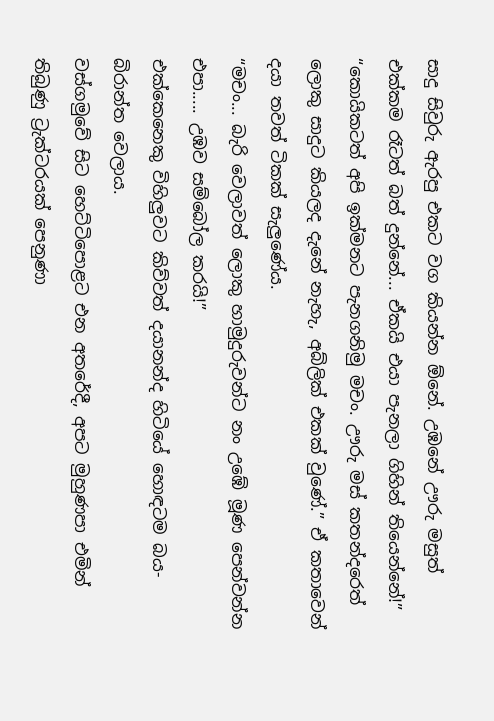සාදු සිවුරු ඇරපු එකට වග කියන්න ඕනේ. උඹනේ ඌරු මසුත් එක්කම රෑටත් බත් දුන්නේ... ඒකයි එයා පැනලා ගිහින් තියෙන්නේ!”
“කොයිකටත් අපි ඉක්මනට පැනගනිමු මචං. ඌරු මස් කතන්දරෙත් ලොකු සාදුට කියලද දැනේ නැහැ, අබ්ලික් එකක් වුණේ.” ඒ කතාවෙන් දයා තවත් ටිකක් සැලුණේය.
“මචං... බැරි වෙලාවත් ලොකු හාමුදුරුවන්ට නං උඹේ මූණ පෙන්වන්න එපා..... උඹව සම්බෝල කරයි!”
එක්කෙනෙකු විහිලුවට කිව්වත් දයානන්ද හිටියේ හොඳටම බය-බිරාන්ත වෙලාය.
වස්ගමුවේ සිට හෙට්ටිපොළට එන අතරේදී, අපට මුහුණපා එමින් තිබුණු ට්‍රැක්ටරයක් පෙනුණා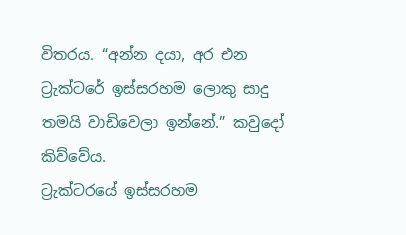විතරය. “අන්න දයා, අර එන ට්‍රැක්ටරේ ඉස්සරහම ලොකු සාදු තමයි වාඩිවෙලා ඉන්නේ.” කවුදෝ කිව්වේය.
ට්‍රැක්ටරයේ ඉස්සරහම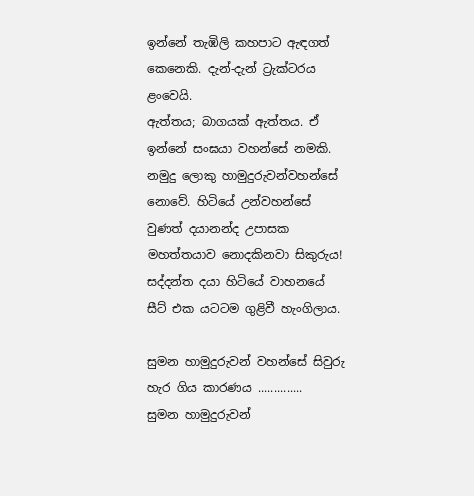ඉන්නේ තැඹිලි කහපාට ඇඳගත් කෙනෙකි. දැන්-දැන් ට්‍රැක්ටරය ළංවෙයි.
ඇත්තය; බාගයක් ඇත්තය. ඒ ඉන්නේ සංඝයා වහන්සේ නමකි. නමුදු ලොකු හාමුදුරුවන්වහන්සේ නොවේ. හිටියේ උන්වහන්සේ වුණත් දයානන්ද උපාසක මහත්තයාව නොදකිනවා සිකුරුය!
සද්දන්ත දයා හිටියේ වාහනයේ සීට් එක යටටම ගුළිවී හැංගිලාය.

සුමන හාමුදුරුවන් වහන්සේ සිවුරු හැර ගිය කාරණය ..............
සුමන හාමුදුරුවන්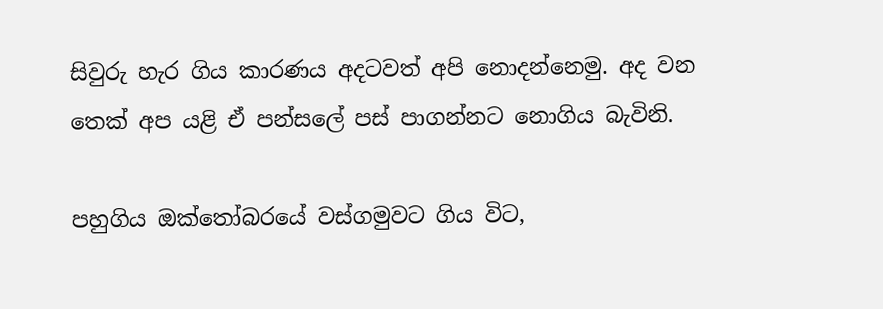සිවුරු හැර ගිය කාරණය අදටවත් අපි නොදන්නෙමු. අද වන තෙක් අප යළි ඒ පන්සලේ පස් පාගන්නට නොගිය බැවිනි.

පහුගිය ඔක්තෝබරයේ වස්ගමුවට ගිය විට,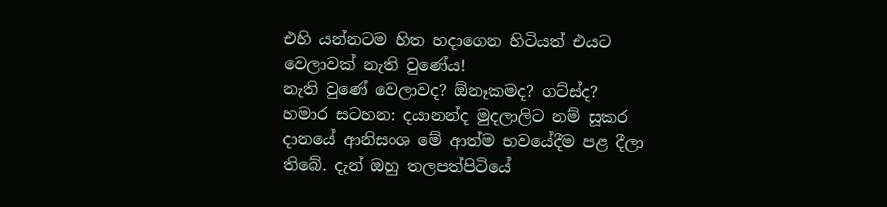එහි යන්නටම හිත හදාගෙන හිටියත් එයට වෙලාවක් නැති වුණේය!
නැති වුණේ වෙලාවද? ඕනෑකමද? ගට්ස්ද?
හමාර සටහන: දයානන්ද මුදලාලිට නම් සූකර දානයේ ආනිසංශ මේ ආත්ම භවයේදීම පළ දීලා තිබේ. දැන් ඔහු තලපත්පිටියේ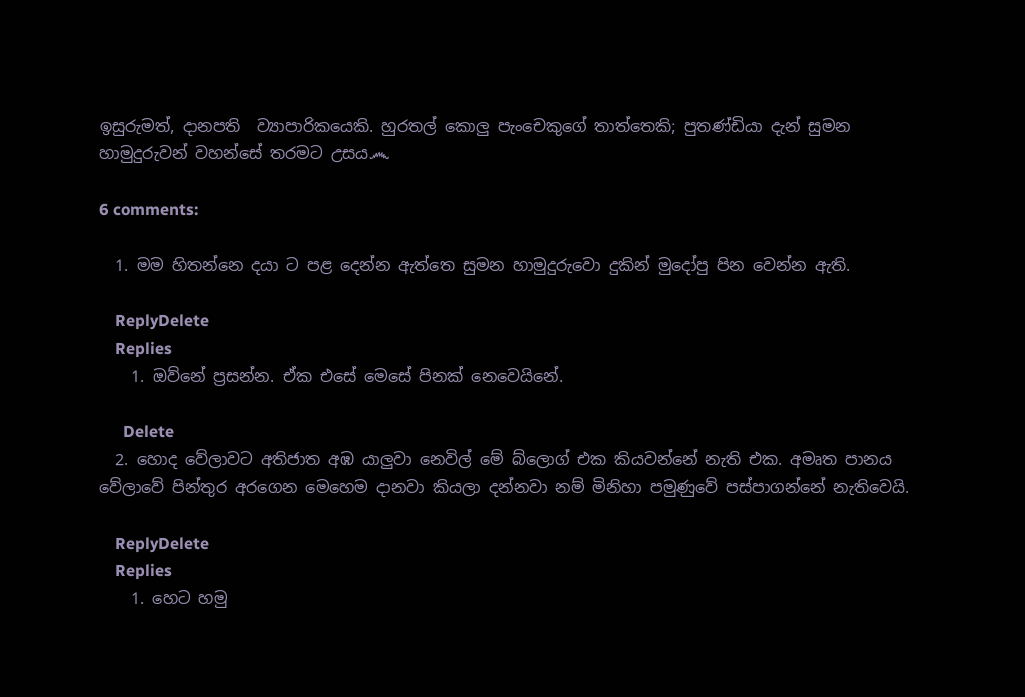ඉසුරුමත්, දානපති  ව්‍යාපාරිකයෙකි. හුරතල් කොලු පැංචෙකුගේ තාත්තෙකි; පුතණ්ඩියා දැන් සුමන හාමුදුරුවන් වහන්සේ තරමට උසය෴

6 comments:

  1. මම හිතන්නෙ දයා ට පළ දෙන්න ඇත්තෙ සුමන හාමුදුරුවො දුකින් මුදෝපු පින වෙන්න ඇති.

    ReplyDelete
    Replies
    1. ඔව්නේ ප්‍රසන්න. ඒක එසේ මෙසේ පිනක් නෙවෙයිනේ.

      Delete
  2. හොද වේලාවට අතිජාත අඹ යාලුවා නෙවිල් මේ බ්ලොග් එක කියවන්නේ නැති එක. අමෘත පානය වේලාවේ පින්තුර අරගෙන මෙහෙම දානවා කියලා දන්නවා නම් මිනිහා පමුණුවේ පස්පාගන්නේ නැතිවෙයි.

    ReplyDelete
    Replies
    1. හෙට හමු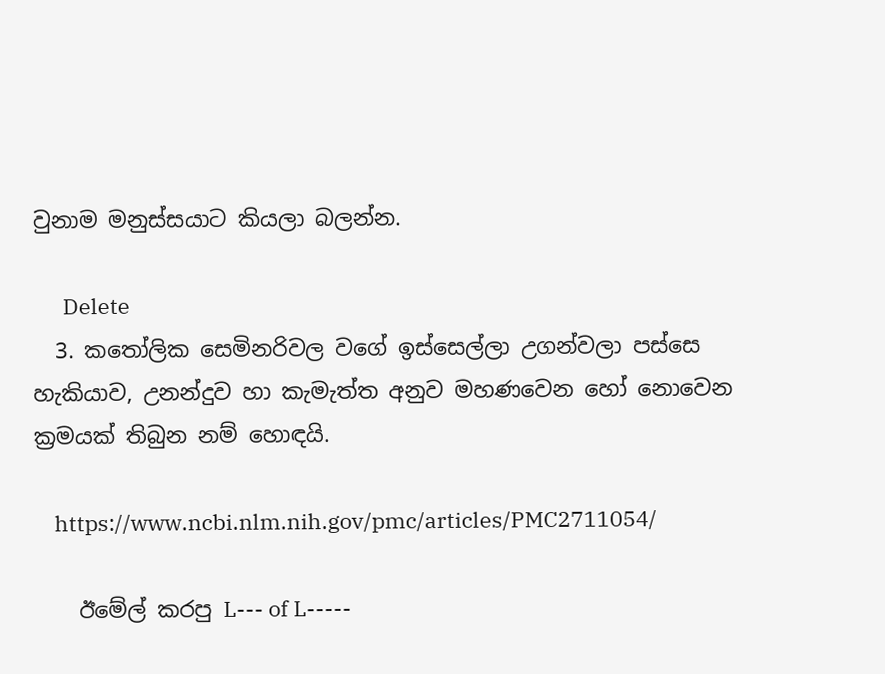වුනාම මනුස්සයාට කියලා බලන්න.

      Delete
  3. කතෝලික සෙමිනරිවල වගේ ඉස්සෙල්ලා උගන්වලා පස්සෙ හැකියාව, උනන්දුව හා කැමැත්ත අනුව මහණවෙන හෝ නොවෙන ක්‍රමයක් තිබුන නම් හොඳයි.

    https://www.ncbi.nlm.nih.gov/pmc/articles/PMC2711054/

    ඊමේල් කරපු L--- of L-----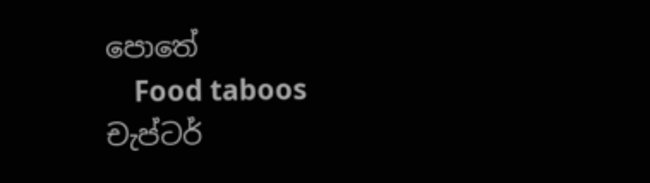පොතේ
    Food taboos චැප්ටර්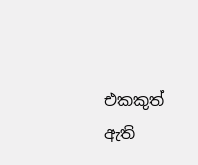එකකුත් ඇති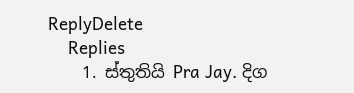ReplyDelete
    Replies
    1. ස්තුතියි Pra Jay. දිග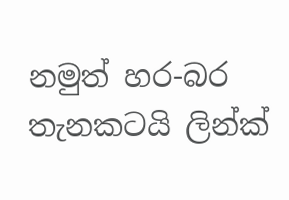නමුත් හර-බර තැනකටයි ලින්ක්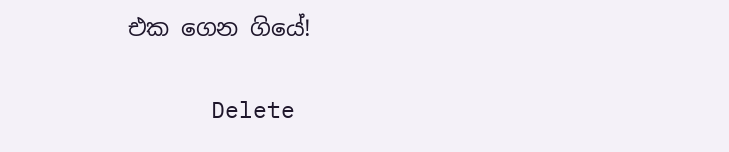එක ගෙන ගියේ!

      Delete